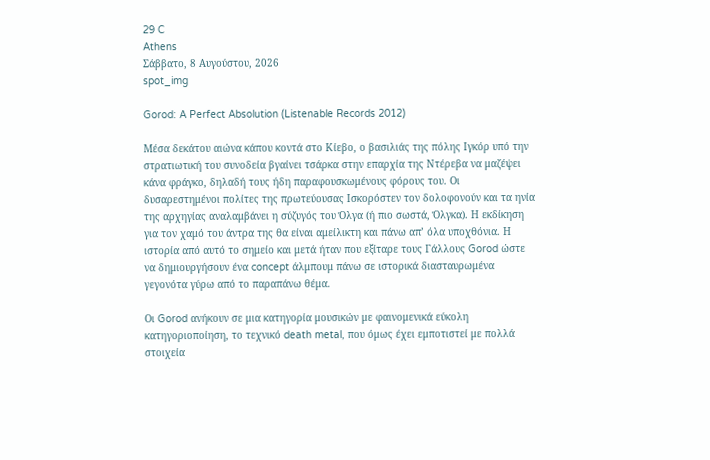29 C
Athens
Σάββατο, 8 Αυγούστου, 2026
spot_img

Gorod: A Perfect Absolution (Listenable Records 2012)

Μέσα δεκάτου αιώνα κάπου κοντά στο Κίεβο, ο βασιλιάς της πόλης Ιγκόρ υπό την στρατιωτική του συνοδεία βγαίνει τσάρκα στην επαρχία της Ντέρεβα να μαζέψει κάνα φράγκο, δηλαδή τους ήδη παραφουσκωμένους φόρους του. Οι δυσαρεστημένοι πολίτες της πρωτεύουσας Ισκορόστεν τον δολοφονούν και τα ηνία της αρχηγίας αναλαμβάνει η σύζυγός του Όλγα (ή πιο σωστά, Όλγκα). Η εκδίκηση για τον χαμό του άντρα της θα είναι αμείλικτη και πάνω απ’ όλα υποχθόνια. Η ιστορία από αυτό το σημείο και μετά ήταν που εξίταρε τους Γάλλους Gorod ώστε να δημιουργήσουν ένα concept άλμπουμ πάνω σε ιστορικά διασταυρωμένα γεγονότα γύρω από το παραπάνω θέμα.

Οι Gorod ανήκουν σε μια κατηγορία μουσικών με φαινομενικά εύκολη κατηγοριοποίηση, το τεχνικό death metal, που όμως έχει εμποτιστεί με πολλά στοιχεία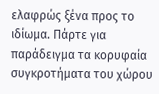ελαφρώς ξένα προς το ιδίωμα. Πάρτε για παράδειγμα τα κορυφαία συγκροτήματα του χώρου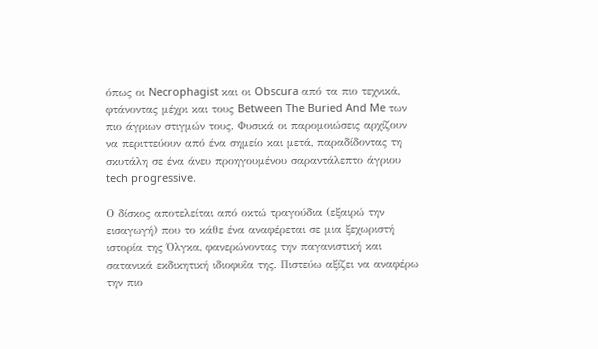όπως οι Necrophagist και οι Obscura από τα πιο τεχνικά, φτάνοντας μέχρι και τους Between The Buried And Me των πιο άγριων στιγμών τους. Φυσικά οι παρομοιώσεις αρχίζουν να περιττεύουν από ένα σημείο και μετά, παραδίδοντας τη σκυτάλη σε ένα άνευ προηγουμένου σαραντάλεπτο άγριου tech progressive.

Ο δίσκος αποτελείται από οκτώ τραγούδια (εξαιρώ την εισαγωγή) που το κάθε ένα αναφέρεται σε μια ξεχωριστή ιστορία της Όλγκα, φανερώνοντας την παγανιστική και σατανικά εκδικητική ιδιοφυΐα της. Πιστεύω αξίζει να αναφέρω την πιο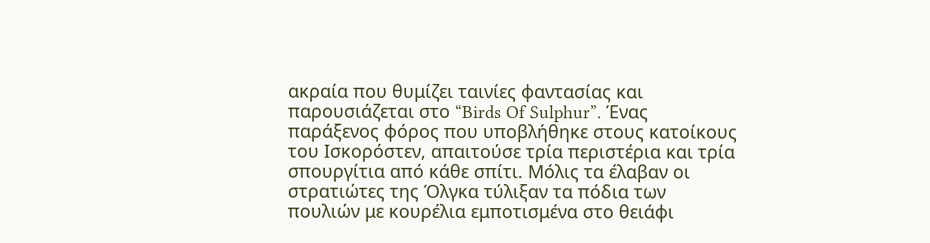ακραία που θυμίζει ταινίες φαντασίας και παρουσιάζεται στο “Birds Of Sulphur”. Ένας παράξενος φόρος που υποβλήθηκε στους κατοίκους του Ισκορόστεν, απαιτούσε τρία περιστέρια και τρία σπουργίτια από κάθε σπίτι. Μόλις τα έλαβαν οι στρατιώτες της Όλγκα τύλιξαν τα πόδια των πουλιών με κουρέλια εμποτισμένα στο θειάφι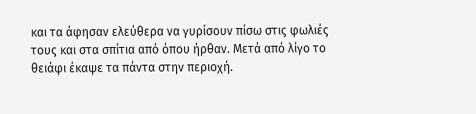και τα άφησαν ελεύθερα να γυρίσουν πίσω στις φωλιές τους και στα σπίτια από όπου ήρθαν. Μετά από λίγο το θειάφι έκαψε τα πάντα στην περιοχή.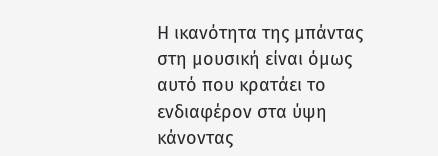Η ικανότητα της μπάντας στη μουσική είναι όμως αυτό που κρατάει το ενδιαφέρον στα ύψη κάνοντας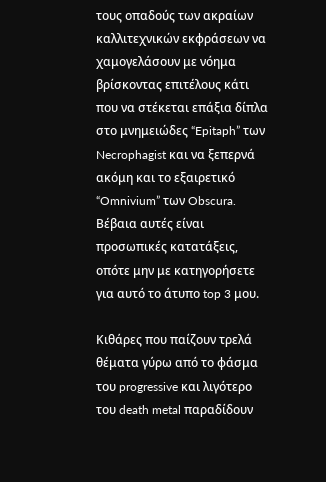τους οπαδούς των ακραίων καλλιτεχνικών εκφράσεων να χαμογελάσουν με νόημα βρίσκοντας επιτέλους κάτι που να στέκεται επάξια δίπλα στο μνημειώδες “Epitaph” των Necrophagist και να ξεπερνά ακόμη και το εξαιρετικό “Omnivium” των Obscura. Βέβαια αυτές είναι προσωπικές κατατάξεις, οπότε μην με κατηγορήσετε για αυτό το άτυπο top 3 μου.

Κιθάρες που παίζουν τρελά θέματα γύρω από το φάσμα του progressive και λιγότερο του death metal παραδίδουν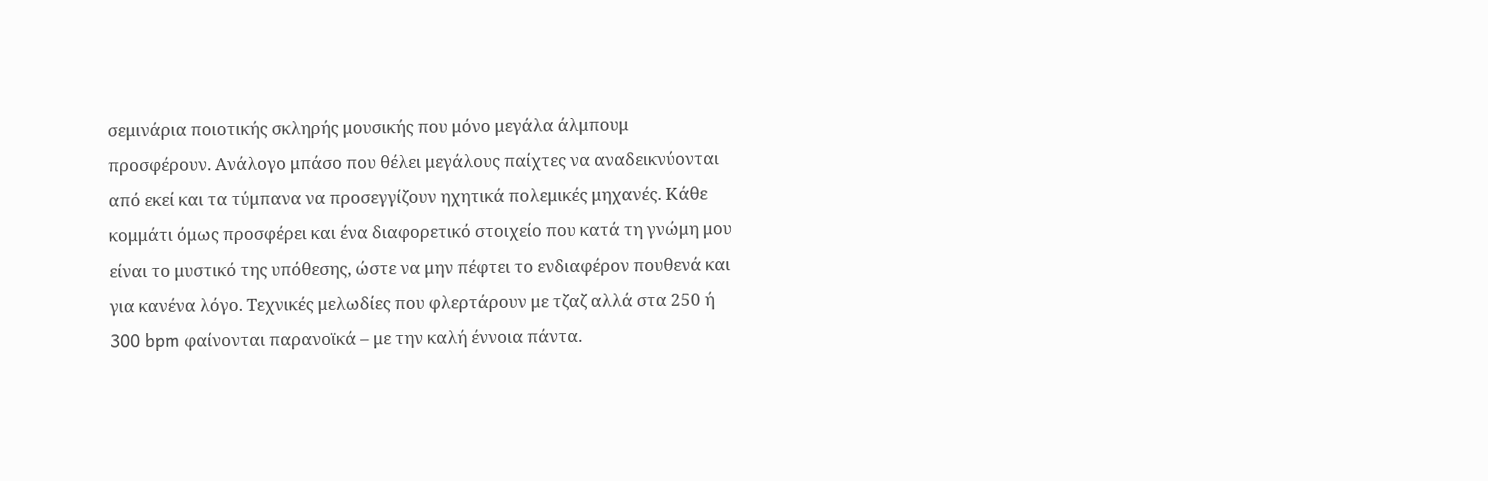σεμινάρια ποιοτικής σκληρής μουσικής που μόνο μεγάλα άλμπουμ προσφέρουν. Ανάλογο μπάσο που θέλει μεγάλους παίχτες να αναδεικνύονται από εκεί και τα τύμπανα να προσεγγίζουν ηχητικά πολεμικές μηχανές. Κάθε κομμάτι όμως προσφέρει και ένα διαφορετικό στοιχείο που κατά τη γνώμη μου είναι το μυστικό της υπόθεσης, ώστε να μην πέφτει το ενδιαφέρον πουθενά και για κανένα λόγο. Τεχνικές μελωδίες που φλερτάρουν με τζαζ αλλά στα 250 ή 300 bpm φαίνονται παρανοϊκά – με την καλή έννοια πάντα.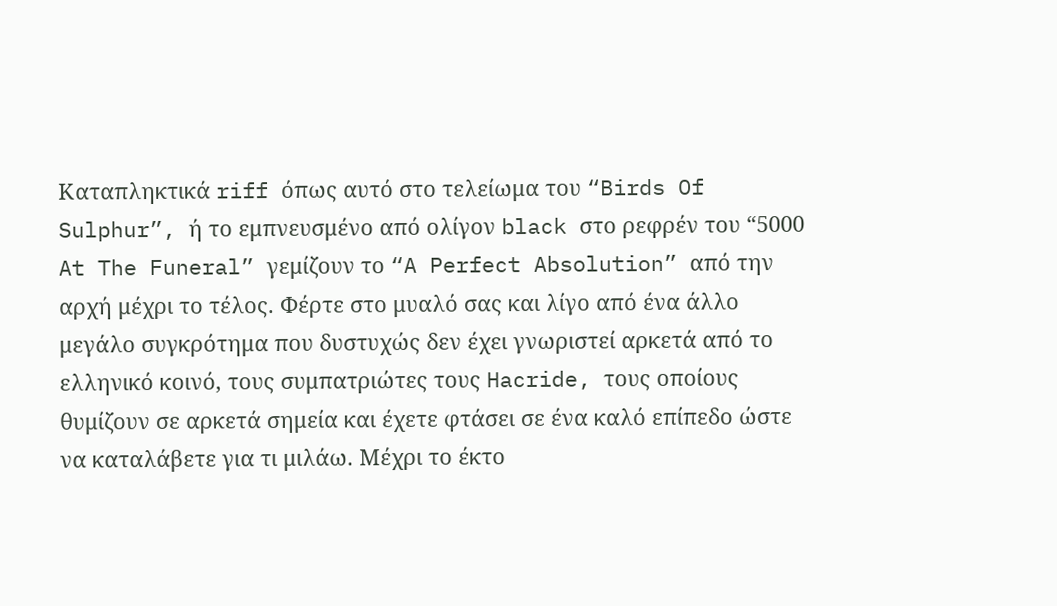Καταπληκτικά riff όπως αυτό στο τελείωμα του “Birds Of Sulphur”, ή το εμπνευσμένο από ολίγον black στο ρεφρέν του “5000 At The Funeral” γεμίζουν το “A Perfect Absolution” από την αρχή μέχρι το τέλος. Φέρτε στο μυαλό σας και λίγο από ένα άλλο μεγάλο συγκρότημα που δυστυχώς δεν έχει γνωριστεί αρκετά από το ελληνικό κοινό, τους συμπατριώτες τους Hacride, τους οποίους θυμίζουν σε αρκετά σημεία και έχετε φτάσει σε ένα καλό επίπεδο ώστε να καταλάβετε για τι μιλάω. Μέχρι το έκτο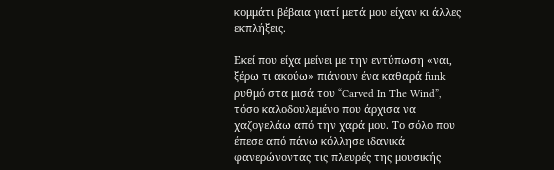κομμάτι βέβαια γιατί μετά μου είχαν κι άλλες εκπλήξεις.

Εκεί που είχα μείνει με την εντύπωση «ναι, ξέρω τι ακούω» πιάνουν ένα καθαρά funk ρυθμό στα μισά του “Carved In The Wind”, τόσο καλοδουλεμένο που άρχισα να χαζογελάω από την χαρά μου. Το σόλο που έπεσε από πάνω κόλλησε ιδανικά φανερώνοντας τις πλευρές της μουσικής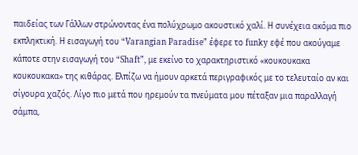παιδείας των Γάλλων στρώνοντας ένα πολύχρωμο ακουστικό χαλί. Η συνέχεια ακόμα πιο εκπληκτική. Η εισαγωγή του “Varangian Paradise” έφερε το funky εφέ που ακούγαμε κάποτε στην εισαγωγή του “Shaft”, με εκείνο το χαρακτηριστικό «κουκουκακα κουκουκακα» της κιθάρας. Ελπίζω να ήμουν αρκετά περιγραφικός με το τελευταίο αν και σίγουρα χαζός. Λίγο πιο μετά που ηρεμούν τα πνεύματα μου πέταξαν μια παραλλαγή σάμπα,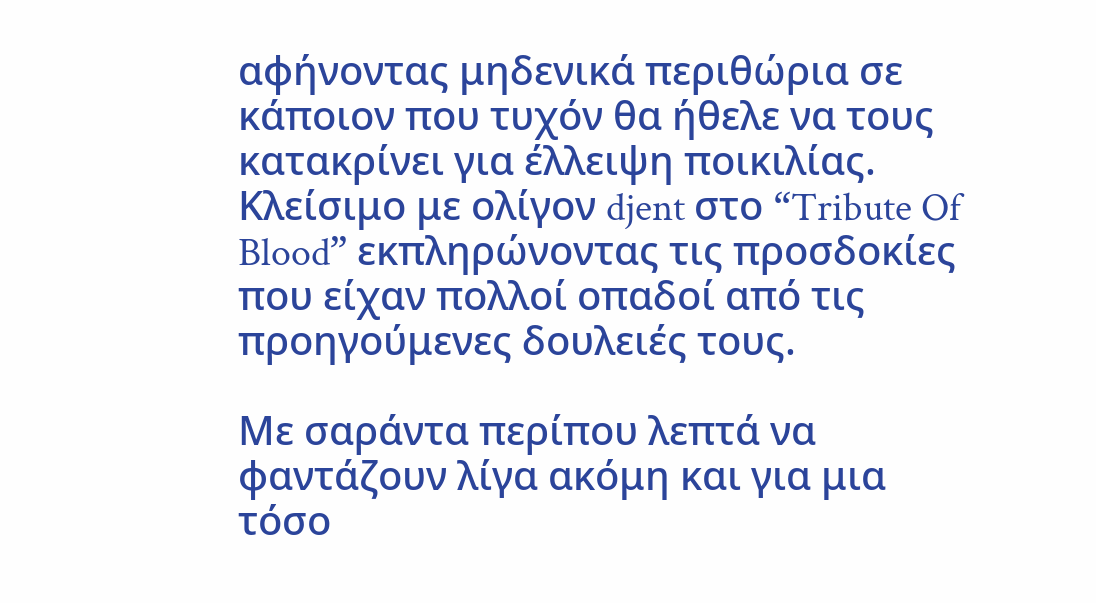αφήνοντας μηδενικά περιθώρια σε κάποιον που τυχόν θα ήθελε να τους κατακρίνει για έλλειψη ποικιλίας. Κλείσιμο με ολίγον djent στο “Tribute Of Blood” εκπληρώνοντας τις προσδοκίες που είχαν πολλοί οπαδοί από τις προηγούμενες δουλειές τους.

Με σαράντα περίπου λεπτά να φαντάζουν λίγα ακόμη και για μια τόσο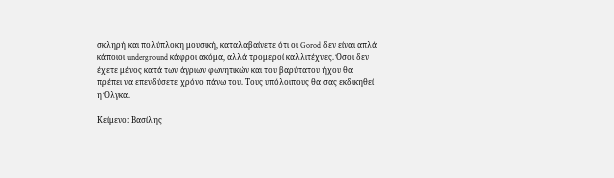σκληρή και πολύπλοκη μουσική, καταλαβαίνετε ότι οι Gorod δεν είναι απλά κάποιοι underground κάφροι ακόμα, αλλά τρομεροί καλλιτέχνες. Όσοι δεν έχετε μένος κατά των άγριων φωνητικών και του βαρύτατου ήχου θα πρέπει να επενδύσετε χρόνο πάνω του. Τους υπόλοιπους θα σας εκδικηθεί η Όλγκα.

Κείμενο: Βασίλης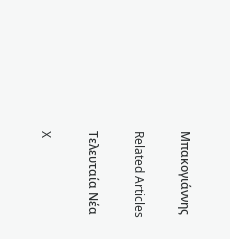Μπακογιάννης

Related Articles

Τελευταία Νέα

X